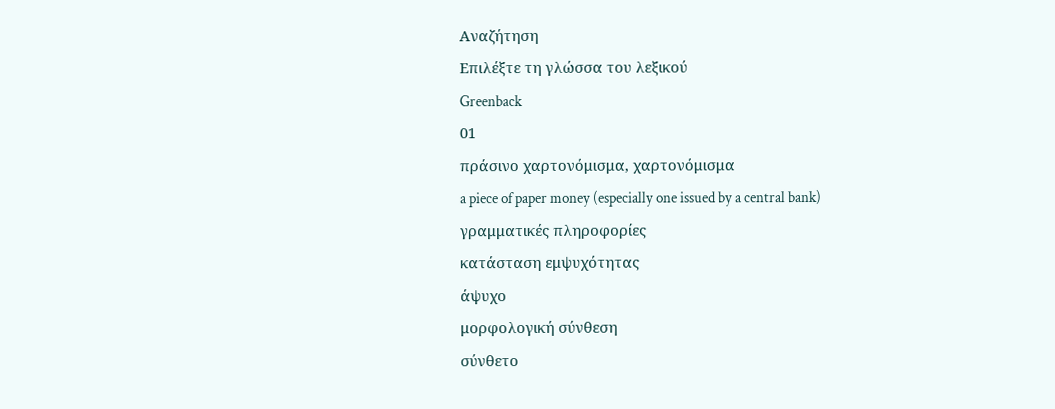Αναζήτηση
Επιλέξτε τη γλώσσα του λεξικού
Greenback
01
πράσινο χαρτονόμισμα, χαρτονόμισμα
a piece of paper money (especially one issued by a central bank)
γραμματικές πληροφορίες
κατάσταση εμψυχότητας
άψυχο
μορφολογική σύνθεση
σύνθετο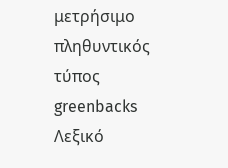μετρήσιμο
πληθυντικός τύπος
greenbacks
Λεξικό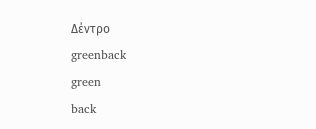Δέντρο
greenback
green
back